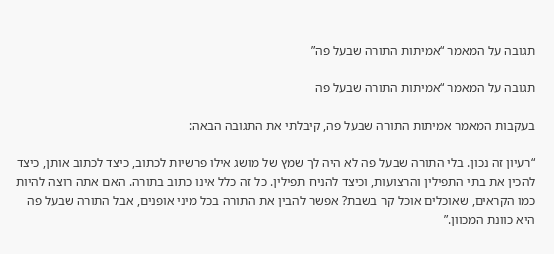תגובה על המאמר “אמיתות התורה שבעל פה”

תגובה על המאמר “אמיתות התורה שבעל פה

בעקבות המאמר אמיתות התורה שבעל פה, קיבלתי את התגובה הבאה:

“רעיון זה נכון. בלי התורה שבעל פה לא היה לך שמץ של מושג אילו פרשיות לכתוב, כיצד לכתוב אותן, כיצד להכין את בתי התפילין והרצועות, וכיצד להניח תפילין. כל זה כלל אינו כתוב בתורה. האם אתה רוצה להיות כמו הקראים, שאוכלים אוכל קר בשבת? אפשר להבין את התורה בכל מיני אופנים, אבל התורה שבעל פה היא כוונת המכוון.”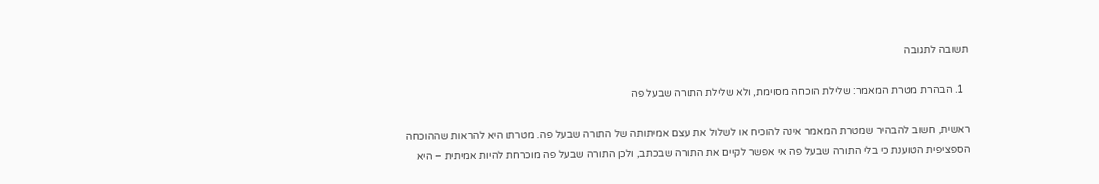תשובה לתגובה

  1. הבהרת מטרת המאמר: שלילת הוכחה מסוימת, ולא שלילת התורה שבעל פה

ראשית, חשוב להבהיר שמטרת המאמר אינה להוכיח או לשלול את עצם אמיתותה של התורה שבעל פה. מטרתו היא להראות שההוכחה הספציפית הטוענת כי בלי התורה שבעל פה אי אפשר לקיים את התורה שבכתב, ולכן התורה שבעל פה מוכרחת להיות אמיתית – היא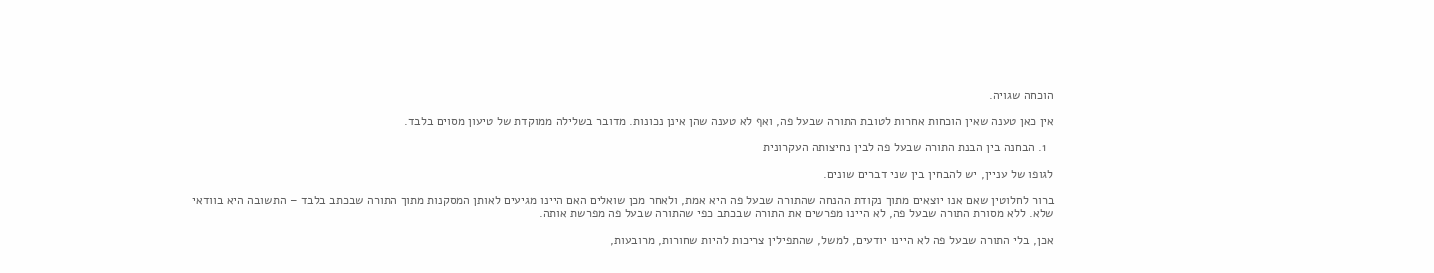הוכחה שגויה.

אין כאן טענה שאין הוכחות אחרות לטובת התורה שבעל פה, ואף לא טענה שהן אינן נכונות. מדובר בשלילה ממוקדת של טיעון מסוים בלבד.

  1. הבחנה בין הבנת התורה שבעל פה לבין נחיצותה העקרונית

לגופו של עניין, יש להבחין בין שני דברים שונים.

ברור לחלוטין שאם אנו יוצאים מתוך נקודת ההנחה שהתורה שבעל פה היא אמת, ולאחר מכן שואלים האם היינו מגיעים לאותן המסקנות מתוך התורה שבכתב בלבד – התשובה היא בוודאי שלא. ללא מסורת התורה שבעל פה, לא היינו מפרשים את התורה שבכתב כפי שהתורה שבעל פה מפרשת אותה.

אכן, בלי התורה שבעל פה לא היינו יודעים, למשל, שהתפילין צריכות להיות שחורות, מרובעות,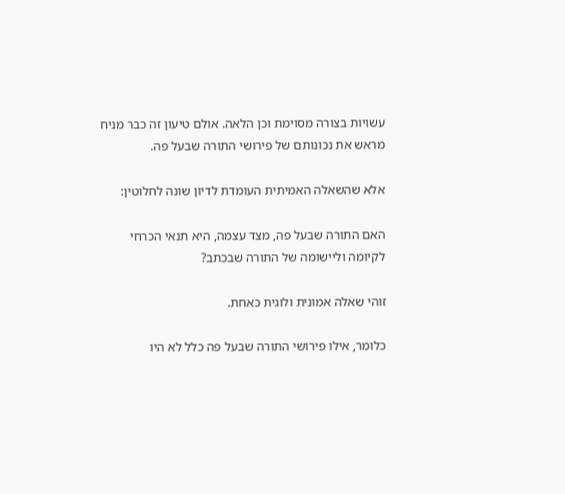עשויות בצורה מסוימת וכן הלאה. אולם טיעון זה כבר מניח מראש את נכונותם של פירושי התורה שבעל פה.

אלא שהשאלה האמיתית העומדת לדיון שונה לחלוטין:

האם התורה שבעל פה, מצד עצמה, היא תנאי הכרחי לקיומה וליישומה של התורה שבכתב?

זוהי שאלה אמונית ולוגית כאחת.

כלומר, אילו פירושי התורה שבעל פה כלל לא היו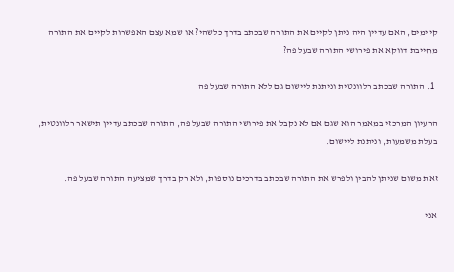קיימים, האם עדיין היה ניתן לקיים את התורה שבכתב בדרך כלשהי? או שמא עצם האפשרות לקיים את התורה מחייבת דווקא את פירושי התורה שבעל פה?

  1. התורה שבכתב רלוונטית וניתנת ליישום גם ללא התורה שבעל פה

הרעיון המרכזי במאמר הוא שגם אם לא נקבל את פירושי התורה שבעל פה, התורה שבכתב עדיין תישאר רלוונטית, בעלת משמעות, וניתנת ליישום.

זאת משום שניתן להבין ולפרש את התורה שבכתב בדרכים נוספות, ולא רק בדרך שמציעה התורה שבעל פה.

אני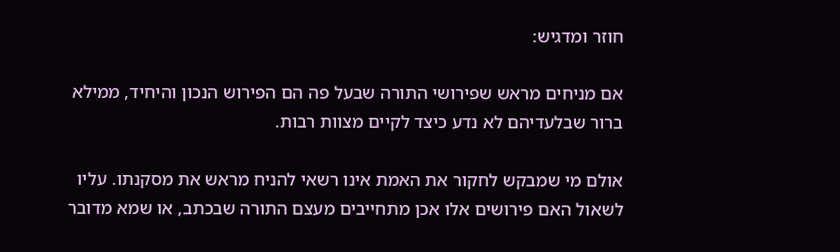חוזר ומדגיש:

אם מניחים מראש שפירושי התורה שבעל פה הם הפירוש הנכון והיחיד, ממילא ברור שבלעדיהם לא נדע כיצד לקיים מצוות רבות.

אולם מי שמבקש לחקור את האמת אינו רשאי להניח מראש את מסקנתו. עליו לשאול האם פירושים אלו אכן מתחייבים מעצם התורה שבכתב, או שמא מדובר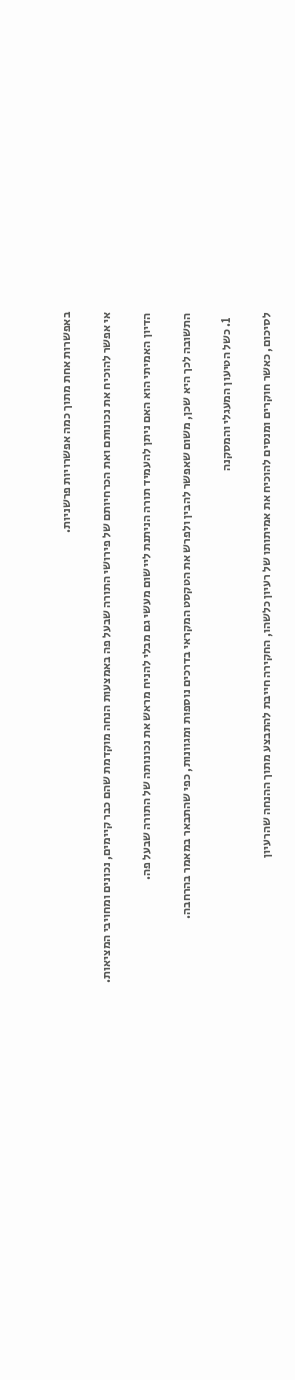באפשרות אחת מתוך כמה אפשרויות פרשניות.

אי אפשר להוכיח את נכונותם ואת הכרחיותם של פירושי התורה שבעל פה באמצעות הנחה מוקדמת שהם כבר קיימים, נכונים ומחויבי המציאות.

הדיון האמיתי הוא האם ניתן להעמיד תורה הניתנת ליישום מעשי גם מבלי להניח מראש את נכונותה של התורה שבעל פה.

התשובה לכך היא שכן, משום שאפשר להבין ולפרש את הטקסט המקראי בדרכים נוספות ומגוונות, כפי שהתבאר במאמר בהרחבה.

  1. כשל הטיעון המעגלי והמסקנה

לסיכום, כאשר חוקרים ומנסים להוכיח את אמיתותו של רעיון כלשהו, החקירה חייבת להתבצע מתוך ההנחה שהרעיון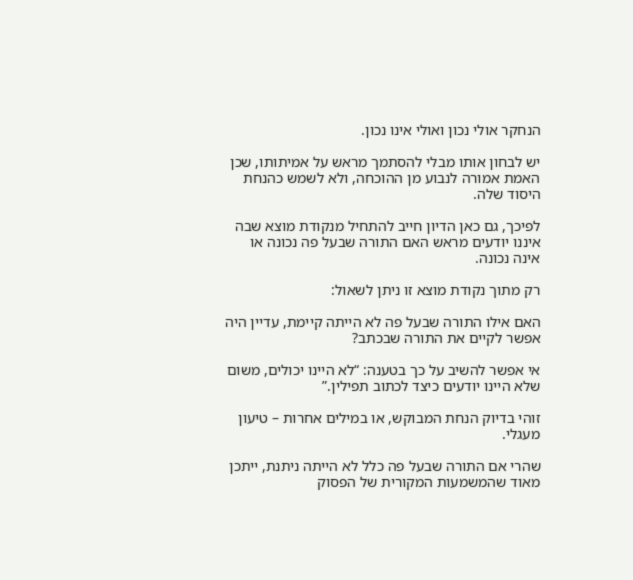הנחקר אולי נכון ואולי אינו נכון.

יש לבחון אותו מבלי להסתמך מראש על אמיתותו, שכן האמת אמורה לנבוע מן ההוכחה, ולא לשמש כהנחת היסוד שלה.

לפיכך, גם כאן הדיון חייב להתחיל מנקודת מוצא שבה איננו יודעים מראש האם התורה שבעל פה נכונה או אינה נכונה.

רק מתוך נקודת מוצא זו ניתן לשאול:

האם אילו התורה שבעל פה לא הייתה קיימת, עדיין היה אפשר לקיים את התורה שבכתב?

אי אפשר להשיב על כך בטענה: “לא היינו יכולים, משום שלא היינו יודעים כיצד לכתוב תפילין.”

זוהי בדיוק הנחת המבוקש, או במילים אחרות – טיעון מעגלי.

שהרי אם התורה שבעל פה כלל לא הייתה ניתנת, ייתכן מאוד שהמשמעות המקורית של הפסוק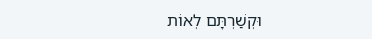וּקְשַׁרְתָּם לְאוֹת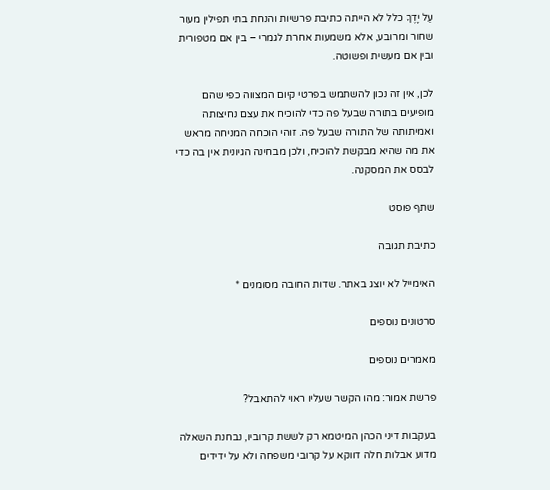עַל יָדֶךָ כלל לא הייתה כתיבת פרשיות והנחת בתי תפילין מעור שחור ומרובע, אלא משמעות אחרת לגמרי – בין אם מטפורית ובין אם מעשית ופשוטה.

לכן, אין זה נכון להשתמש בפרטי קיום המצווה כפי שהם מופיעים בתורה שבעל פה כדי להוכיח את עצם נחיצותה ואמיתותה של התורה שבעל פה. זוהי הוכחה המניחה מראש את מה שהיא מבקשת להוכיח, ולכן מבחינה הגיונית אין בה כדי לבסס את המסקנה.

שתף פוסט

כתיבת תגובה

האימייל לא יוצג באתר. שדות החובה מסומנים *

סרטונים נוספים

מאמרים נוספים

פרשת אמור: מהו הקשר שעליו ראוי להתאבל?

בעקבות דיני הכהן המיטמא רק לששת קרוביו, נבחנת השאלה מדוע אבלות חלה דווקא על קרובי משפחה ולא על ידידים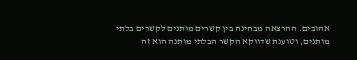אהובים. ההרצאה מבחינה בין קשרים מותנים לקשרים בלתי מותנים, וטוענת שדווקא הקשר הבלתי מותנה הוא זה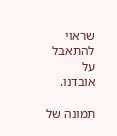שראוי להתאבל על אובדנו.

תמונה של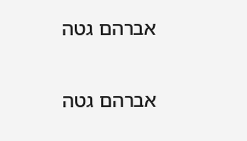אברהם גטה

אברהם גטה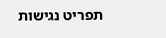תפריט נגישות